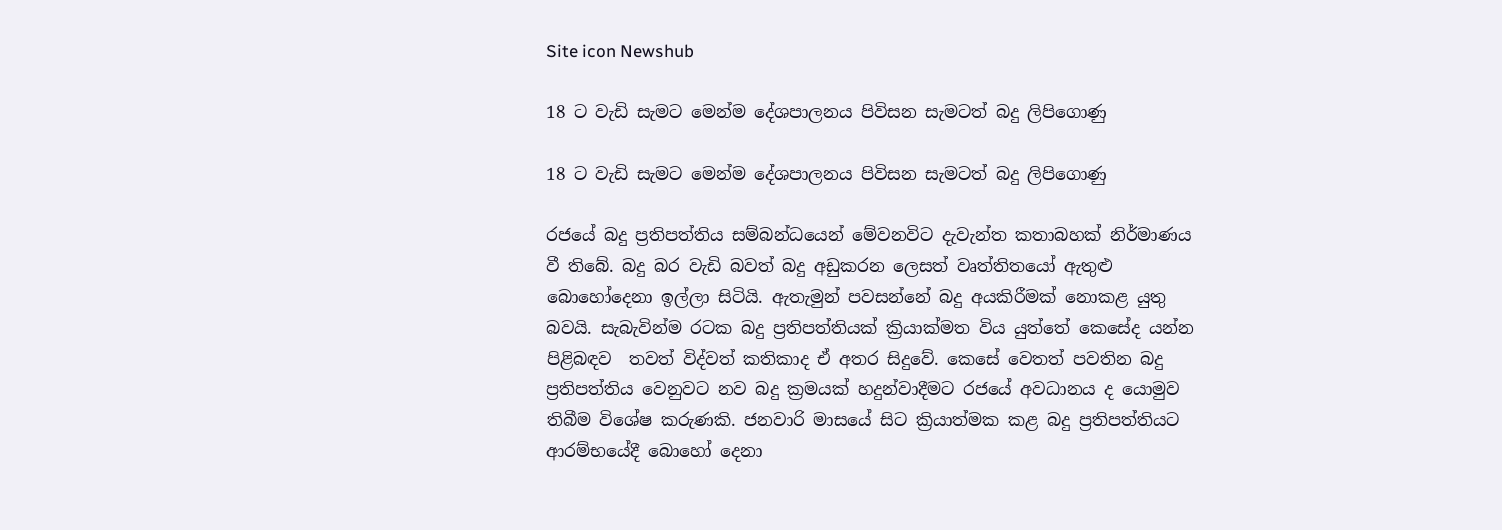Site icon Newshub

18 ට වැඩි සැමට මෙන්ම දේශපාලනය පිවිසන සැමටත් බදු ලිපිගොණු

18 ට වැඩි සැමට මෙන්ම දේශපාලනය පිවිසන සැමටත් බදු ලිපිගොණු

රජයේ බදු ප්‍රතිපත්තිය සම්බන්ධයෙන් මේවනවිට දැවැන්ත කතාබහක් නිර්මාණය වී තිබේ. බදු බර වැඩි බවත් බදු අඩුකරන ලෙසත් වෘත්තිතයෝ ඇතුළු බොහෝදෙනා ඉල්ලා සිටියි. ඇතැමුන් පවසන්නේ බදු අයකිරීමක් නොකළ යුතු බවයි. සැබැවින්ම රටක බදු ප්‍රතිපත්තියක් ක්‍රියාක්මත විය යුත්තේ කෙසේද යන්න පිළිබඳව  තවත් විද්වත් කතිකාද ඒ අතර සිදුවේ. කෙසේ වෙතත් පවතින බදු ප්‍රතිපත්තිය වෙනුවට නව බදු ක්‍රමයක් හදුන්වාදීමට රජයේ අවධානය ද යොමුව තිබීම විශේෂ කරුණකි. ජනවාරි මාසයේ සිට ක්‍රියාත්මක කළ බදු ප්‍රතිපත්තියට ආරම්භයේදී බොහෝ දෙනා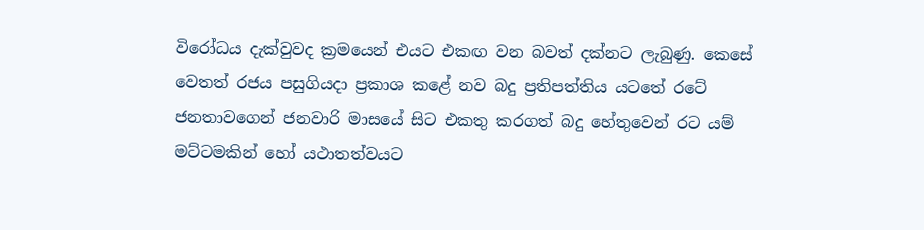විරෝධය දැක්වුවද ක්‍රමයෙන් එයට එකඟ වන බවත් දක්නට ලැබුණු. කෙසේ වෙතත් රජය පසුගියදා ප්‍රකාශ කළේ නව බදු ප්‍රතිපත්තිය යට‌තේ රටේ ජනතාවගෙන් ජනවාරි මාසයේ සිට එකතු කරගත් බදු හේතුවෙන් රට යම් මට්ටමකින් හෝ යථාතත්වයට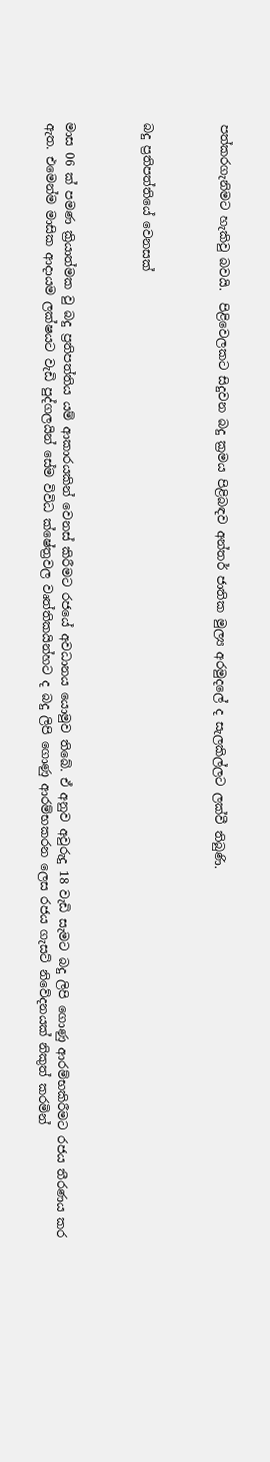පත්කරගැනිමට හැකිවු බවයි.  පිළිවෙලකට සිදුවන බදු ක්‍රමය පිළිබඳව අන්තර් ජාතික මුල්‍ය අරමුදලේ ද සැලකිල්ලට ලක්වී තිබුණි.



බදු ප්‍රතිපත්තියේ වෙනසක්



මාස 06 ක් පමණ ක්‍රියාත්මක වු බදු ප්‍රතිපත්තිය යම් ආකාරයකින් වෙනස් කිරීමට රජයේ අවධානය යොමුව තිබේ. ඒ අනුව අවුරුදු 18 වැඩි සැමට බදු ලිපි ගොණු ආරම්භකිරීමට රජය තීරණය කර ඇත. එමෙන්ම මාසික ආදායම ලක්ෂයට වැඩි පුද්ගලයින් සේම විවිධ ක්ෂේත්‍රවල වෘත්තිකයින්හට ද බදු ලිපි ගොණු ආරම්භකරන ලෙස රජය ගැසට් නිවේදනයක් නිකුත් කරමින්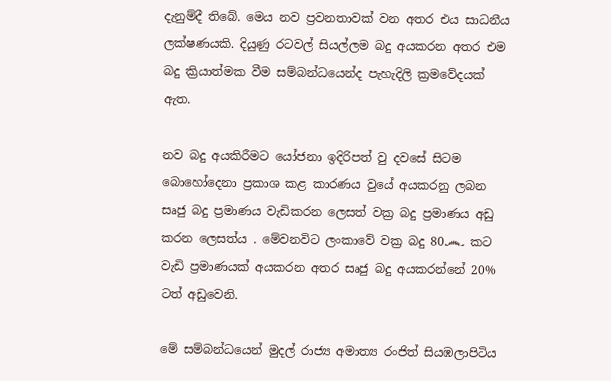දැනුම්දී තිබේ. මෙය නව ප්‍රවනතාවක් වන අතර එය සාධනීය ලක්ෂණයකි. දියුණු රටවල් සියල්ලම බදු අයකරන අතර එම බදු ක්‍රියාත්මක වීම සම්බන්ධයෙන්ද පැහැදිලි ක්‍රමවේදයක් ඇත.

නව බදු අයකිරීමට යෝජනා ඉදිරිපත් වු දවසේ සිටම බොහෝදෙනා ප්‍රකාශ කළ කාරණය වුයේ අයකරනු ලබන සෘජු බදු ප්‍රමාණය වැඩිකරන ලෙසත් වක්‍ර බදු ප්‍රමාණය අඩු කරන ලෙසත්ය . මේවනවිට ලංකාවේ වක්‍ර බදු 80෴ කට වැඩි ප්‍රමාණයක් අයකරන අතර සෘජු බදු අයකරන්නේ 20% ටත් අඩුවෙනි.

මේ සම්බන්ධයෙන් මුදල් රාජ්‍ය අමාත්‍ය රංජිත් සියඹලාපිටිය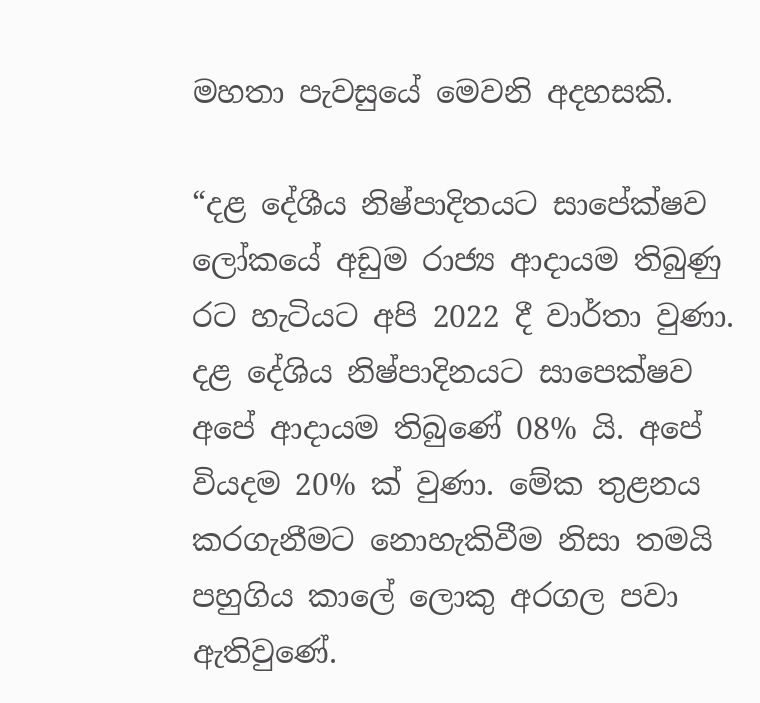මහතා පැවසුයේ මෙවනි අදහසකි.

“දළ දේශීය නිෂ්පාදිතයට සාපේක්ෂව ලෝකයේ අඩුම රාජ්‍ය ආදායම තිබුණු රට හැටියට අපි 2022 දී වාර්තා වුණා. දළ දේශිය නිෂ්පාදිනයට සාපෙක්ෂව අපේ ආදායම තිබුණේ 08% යි. අපේ වියදම 20% ක් වුණා. මේක තුළනය කරගැනීමට නොහැකිවීම නිසා තමයි පහුගිය කාලේ ලොකු අරගල පවා ඇතිවුණේ.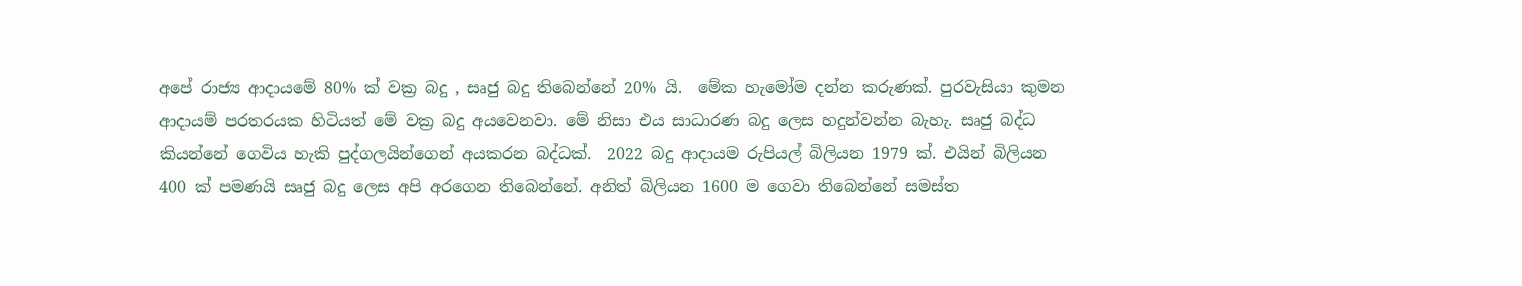අපේ රාජ්‍ය ආදායමේ 80% ක් වක්‍ර බදු , සෘජු බදු තිබෙන්නේ 20% යි.  මේක හැමෝම දන්න කරුණක්. පුරවැසියා කුමන ආදායම් පරතරයක හිටියත් මේ වක්‍ර බදු අයවෙනවා. මේ නිසා එය සාධාරණ බදු ලෙස හදුන්වන්න බැහැ. සෘජු බද්ධ කියන්නේ ගෙවිය හැකි පුද්ගලයින්ගෙන් අයකරන බද්ධක්.  2022 බදු ආදායම රුපියල් බිලියන 1979 ක්. එයින් බිලියන 400 ක් පමණයි සෘජු බදු ලෙස අපි අරගෙන තිබෙන්නේ. අනිත් බිලියන 1600 ම ගෙවා තිබෙන්නේ සමස්ත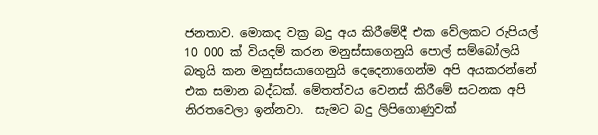ජනතාව. මොකද වක්‍ර බදු අය කිරීමේදී එක වේලකට රුපියල් 10 000 ක් වියදම් කරන මනුස්සාගෙනුයි පොල් සම්බෝලයි බතුයි කන මනුස්සයාගෙනුයි දෙදෙනාගෙන්ම අපි අයකරන්නේ එක සමාන බද්ධක්. මේතත්වය වෙනස් කිරීමේ සටනක අපි නිරතවෙලා ඉන්නවා.  සැමට බදු ලිපිගොණුවක්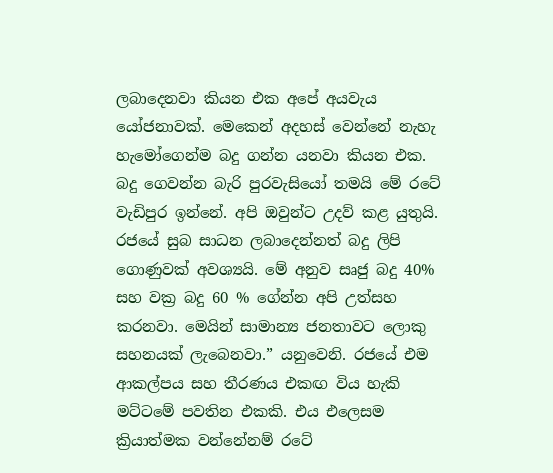ලබාදෙනවා කියන එක අපේ අයවැය යෝජනාවක්. මෙකෙන් අදහස් වෙන්නේ නැහැ හැමෝගෙන්ම බදු ගන්න යනවා කියන එක. බදු ගෙවන්න බැරි පුරවැසියෝ තමයි මේ රටේ වැඩිපුර ඉන්නේ. අපි ඔවුන්ට උදව් කළ යුතුයි. රජයේ සුබ සාධන ලබාදෙන්නත් බදු ලිපි ගොණුවක් අවශ්‍යයි. මේ අනුව සෘජු බදු 40% සහ වක්‍ර බදු 60 % ගේන්න අපි උත්සහ කරනවා. මෙයින් සාමාන්‍ය ජනතාවට ලොකු සහනයක් ලැබෙනවා.” යනුවෙනි. රජයේ එම ආකල්පය සහ තීරණය එකඟ විය හැකි මට්ටමේ පවතින එකකි. එය එලෙසම ක්‍රියාත්මක වන්නේනම් රටේ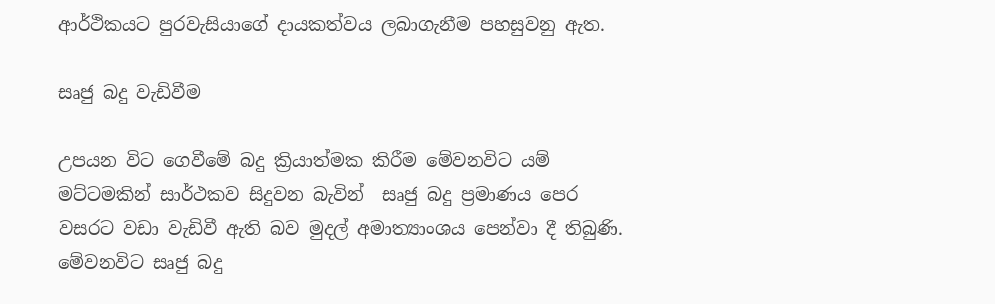ආර්ථිකයට පුරවැසියාගේ දායකත්වය ලබාගැනීම පහසුවනු ඇත.

සෘජු බදු වැඩිවීම

උපයන විට ගෙවීමේ බදු ක්‍රියාත්මක කිරීම මේවනවිට යම් මට්ටමකින් සාර්ථකව සිදුවන බැවින්  සෘජු බදු ප්‍රමාණය පෙර වසරට වඩා වැඩිවී ඇති බව මුදල් අමාත්‍යාංශය පෙන්වා දී තිබුණි. මේවනවිට සෘජු බදු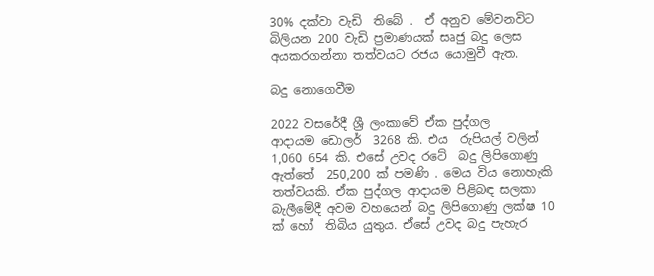30% දක්වා වැඩි  තිබේ .  ඒ අනුව මේවනවිට  බිලියන 200 වැඩි ප්‍රමාණයක් සෘජු බදු ලෙස අයකරගන්නා තත්වයට රජය යොමුවී ඇත.

බදු නොගෙවීම

2022 වසරේදී ශ්‍රී ලංකාවේ ඒක පුද්ගල ආදායම ‌ඩොලර්  3268 කි. එය  රුපියල් වලින්  1,060 654 කි. එසේ උවද රටේ  බදු ලිපිගොණු ඇත්තේ  250,200 ක් පමණි . මෙය විය නොහැකි තත්වයකි. ඒක පුද්ගල ආදායම පිළිබඳ සලකා බැලීමේදී අවම වහයෙන් බදු ලිපිගොණු ලක්ෂ 10 ක් හෝ  තිබිය යුතුය. ඒසේ උවද බදු පැහැර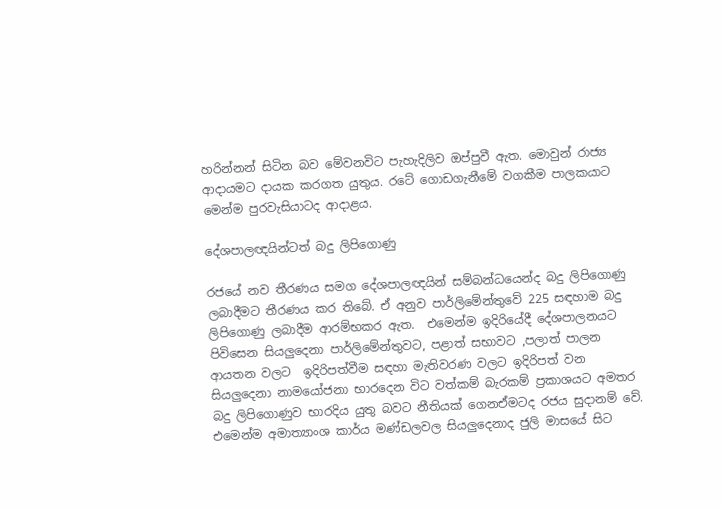හරින්නන් සිටින බව මේවනවිට පැහැදිලිව ඔප්පුවී ඇත. මොවුන් රාජ්‍ය ආදායමට දායක කරගත යුතුය. රටේ ගොඩගැනීමේ වගකීම පාලකයාට මෙන්ම පුරවැසියාටද ආදාළය.

දේශපාලඥයින්ටත් බදු ලිපිගොණු

රජයේ නව තීරණය සමග දේශපාලඥයින් සම්බන්ධයෙන්ද බදු ලිපිගොණු ලබාදීමට තීරණය කර තිබේ. ඒ අනුව පාර්ලිමේන්තුවේ 225 සඳහාම බදු ලිපිගොණු ලබාදීම ආරම්භකර ඇත.  එමෙන්ම ඉදිරියේදී දේශපාලනයට පිවිසෙන සියලුදෙනා පාර්ලිමේන්තුවට, පළාත් සභාවට ,පලාත් පාලන ආයතන වලට  ඉදිරිපත්වීම සඳහා මැතිවරණ වලට ඉදිරිපත් වන සියලුදෙනා නාමයෝජනා භාරදෙන විට වත්කම් බැරකම් ප්‍රකාශයට අමතර බදු ලිපිගොණුව භාරදිය යුතු බවට නීතියක් ගෙනඒමටද රජය සුදානම් වේ. එමෙන්ම අමාත්‍යාංශ කාර්ය මණ්ඩලවල සියලුදෙනාද ජුලි මාසයේ සිට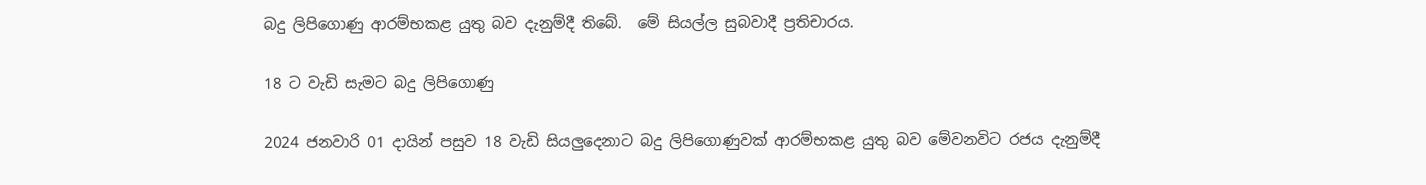බදු ලිපිගොණු ආරම්භකළ යුතු බව දැනුම්දී තිබේ.  මේ සියල්ල සුබවාදී ප්‍රතිචාරය.

18 ට වැඩි සැමට බදු ලිපිගොණු

2024 ජනවාරි 01 දායින් පසුව 18 වැඩි සියලුදෙනාට බදු ලිපිගොණුවක් ආරම්භකළ යුතු බව මේවනවිට රජය දැනුම්දී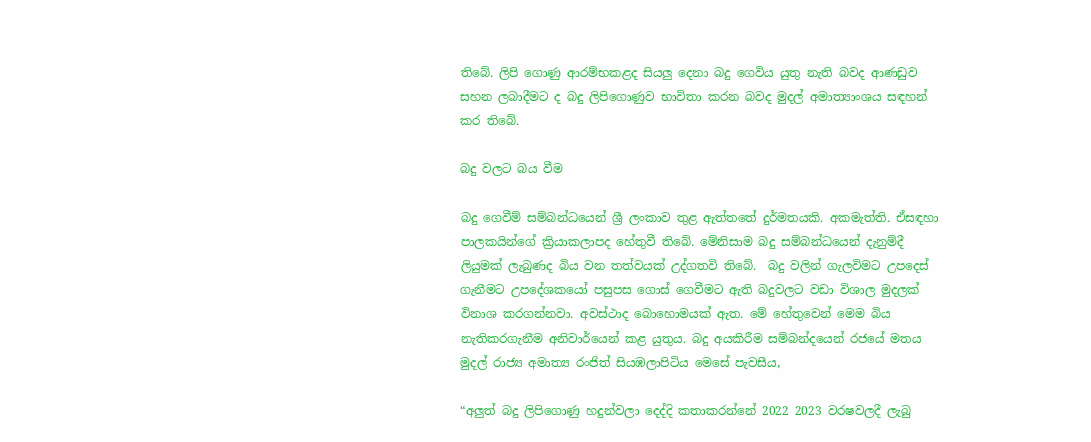තිබේ. ලිපි ගොණු ආරම්භකළද සියලු දෙනා බදු ගෙවිය යුතු නැති බවද ආණඩුව සහන ලබාදීමට ද බදු ලිපිගොණුව භාවිතා කරන බවද මුදල් අමාත්‍යාංශය සඳහන් කර තිබේ.

බදු වලට බය වීම

බදු ගෙවීම් සම්බන්ධයෙන් ශ්‍රී ලංකාව තුළ ඇත්තතේ දුර්මතයකි. අකමැත්ති. ඒසඳහා පාලකයින්ගේ ක්‍රියාකලාපද හේතුවී තිබේ. මේනිසාම බදු සම්බන්ධයෙන් දැනුම්දී ලියුමක් ලැබුණද බිය වන තත්වයක් උද්ගතවි තිබේ.  බදු වලින් ගැලවිමට උපදෙස්  ගැනීමට උපදේශකයෝ පසුපස ගොස් ගෙවීමට ඇති බදුවලට වඩා විශාල මුදලක් විනාශ කරගන්නවා. අවස්ථාද බොහොමයක් ඇත. මේ හේතුවෙන් මෙම බිය නැතිකරගැනීම අනිවාර්යෙන් කළ යුතුය. බදු අයකිරීම සම්බන්දයෙන් රජයේ මතය මුදල් රාජ්‍ය අමාත්‍ය රංජිත් සියඹලාපිටිය මෙසේ පැවසීය,

“අලුත් බදු ලිපිගොණු හදුන්වලා දෙද්දි කතාකරන්නේ 2022 2023 වරෂවලදී ලැබු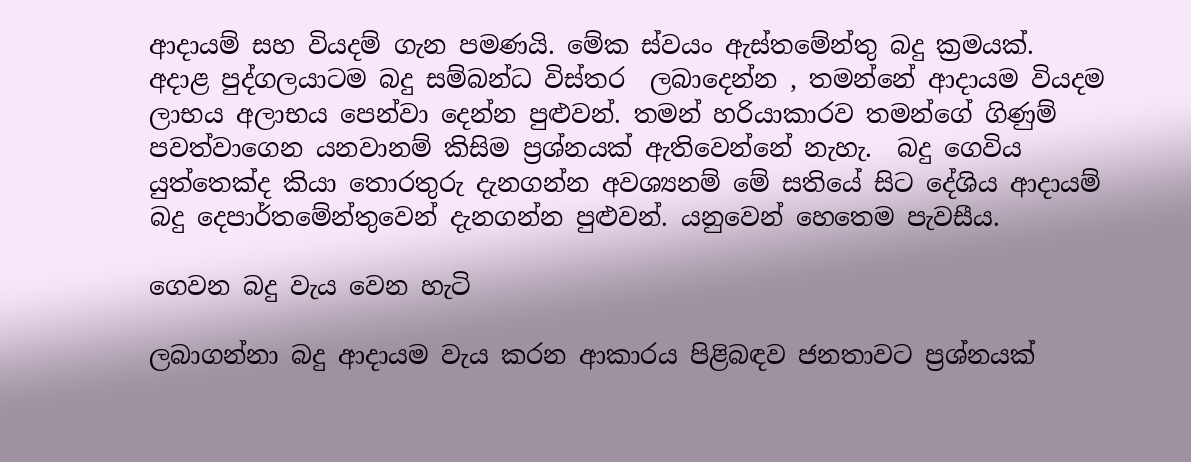ආදායම් සහ වියදම් ගැන පමණයි. මේක ස්වයං ඇස්තමේන්තු බදු ක්‍රමයක්. අදාළ පුද්ගලයාටම බදු සම්බන්ධ විස්තර  ලබාදෙන්න , තමන්නේ ආදායම වියදම ලාභය අලාභය පෙන්වා දෙන්න පුළුවන්. තමන් හරියාකාරව තමන්ගේ ගිණුම් පවත්වාගෙන යනවානම් කිසිම ප්‍රශ්නයක් ඇතිවෙන්නේ නැහැ.  බදු ගෙවිය යුත්තෙක්ද කියා තොරතුරු දැනගන්න අවශ්‍යනම් මේ සතියේ සිට දේශිය ආදායම් බදු දෙපාර්තමේන්තුවෙන් දැනගන්න පුළුවන්. යනුවෙන් හෙතෙම පැවසීය.

ගෙවන බදු වැය වෙන හැටි

ලබාගන්නා බදු ආදායම වැය කරන ආකාරය පිළිබඳව ජනතාවට ප්‍රශ්නයක්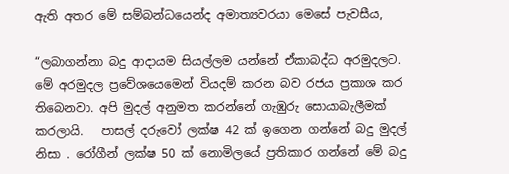ඇති අතර මේ සම්බන්ධයෙන්ද අමාත්‍යවරයා මෙසේ පැවසීය,

“ලබාගන්නා බදු ආදායම සියල්ලම යන්නේ ඒකාබද්ධ අරමුදලට. මේ අරමුදල ප්‍රවේශයෙමෙන් වියදම් කරන බව රජය ප්‍රකාශ කර තිබෙනවා. අපි මුදල් අනුමත කරන්නේ ගැඹුරු සොයාබැලීමක් කරලායි.   පාසල් දරුවෝ ලක්ෂ 42 ක් ඉගෙන ගන්නේ බදු මුදල් නිසා . රෝගීන් ලක්ෂ 50 ක් නොමිලයේ ප්‍රතිකාර ගන්නේ මේ බදු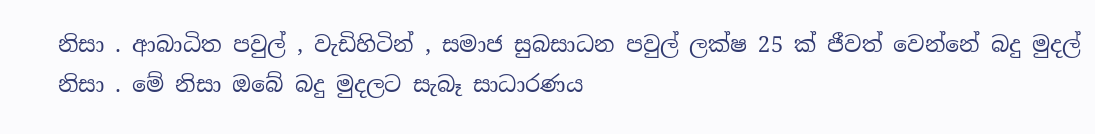නිසා . ආබාධිත පවුල් , වැඩිහිටින් , සමාජ සුබසාධන පවුල් ලක්ෂ 25 ක් ජීවත් වෙන්නේ බදු මුදල් නිසා . මේ නිසා ඔ‌බේ බදු මුදලට සැබෑ සාධාරණය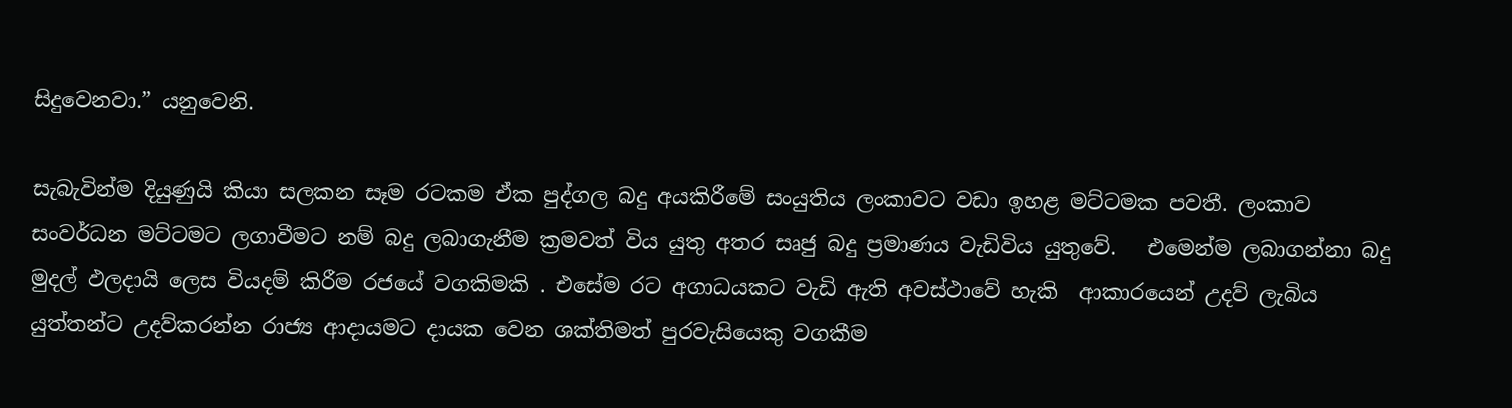සිදුවෙනවා.” යනුවෙනි.

සැබැවින්ම දියුණුයි කියා සලකන සෑම රටකම ඒක පුද්ගල බදු අයකිරීමේ සංයුතිය ලංකාවට වඩා ඉහළ මට්ටමක පවතී. ලංකාව සංවර්ධන මට්ටමට ලගාවීමට නම් බදු ලබාගැනීම ක්‍රමවත් විය යුතු අතර සෘජු බදු ප්‍රමාණය වැඩිවිය යුතුවේ.   එමෙන්ම ලබාගන්නා බදු  මුදල් ඵලදායි ලෙස වියදම් කිරීම රජයේ වගකිමකි . එසේම රට අගාධයකට වැඩි ඇති අවස්ථාවේ හැකි  ආකාරයෙන් උදව් ලැබිය යුත්තන්ට උදව්කරන්න රාජ්‍ය ආදායමට දායක වෙන ශක්තිමත් පුරවැසියෙකු වගකීම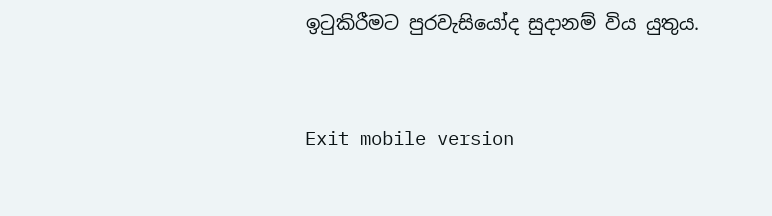ඉටුකිරීමට පුරවැසියෝද සුදානම් විය යුතුය.



Exit mobile version